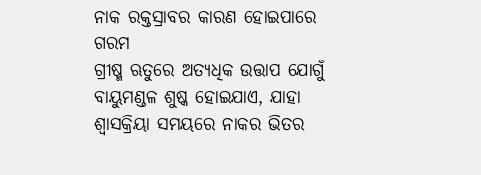ନାକ ରକ୍ତସ୍ରାବର କାରଣ ହୋଇପାରେ ଗରମ
ଗ୍ରୀଷ୍ମ ଋତୁରେ ଅତ୍ୟଧିକ ଉତ୍ତାପ ଯୋଗୁଁ ବାୟୁମଣ୍ଡଳ ଶୁଷ୍କ ହୋଇଯାଏ, ଯାହା ଶ୍ୱାସକ୍ରିୟା ସମୟରେ ନାକର ଭିତର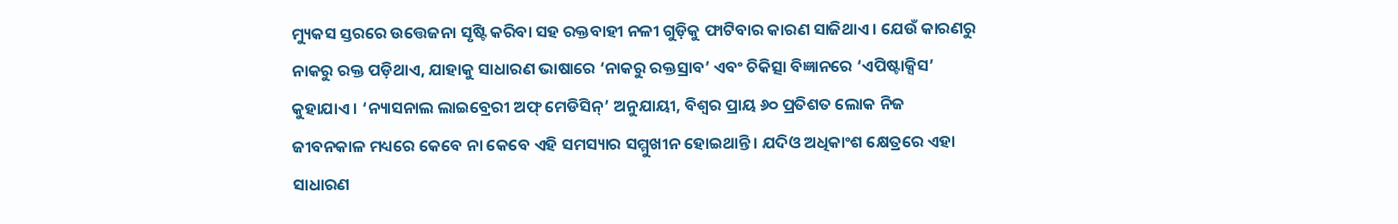ମ୍ୟୁକସ ସ୍ତରରେ ଉତ୍ତେଜନା ସୃଷ୍ଟି କରିବା ସହ ରକ୍ତବାହୀ ନଳୀ ଗୁଡ଼ିକୁ ଫାଟିବାର କାରଣ ସାଜିଥାଏ । ଯେଉଁ କାରଣରୁ ନାକରୁ ରକ୍ତ ପଡ଼ିଥାଏ, ଯାହାକୁ ସାଧାରଣ ଭାଷାରେ ‘ନାକରୁ ରକ୍ତସ୍ରାବ’ ଏବଂ ଚିକିତ୍ସା ବିଜ୍ଞାନରେ ‘ଏପିଷ୍ଟାକ୍ସିସ’ କୁହାଯାଏ । ‘ନ୍ୟାସନାଲ ଲାଇବ୍ରେରୀ ଅଫ୍ ମେଡିସିନ୍’ ଅନୁଯାୟୀ, ବିଶ୍ୱର ପ୍ରାୟ ୬୦ ପ୍ରତିଶତ ଲୋକ ନିଜ ଜୀବନକାଳ ମଧ୍ୟରେ କେବେ ନା କେବେ ଏହି ସମସ୍ୟାର ସମ୍ମୁଖୀନ ହୋଇଥାନ୍ତି । ଯଦିଓ ଅଧିକାଂଶ କ୍ଷେତ୍ରରେ ଏହା ସାଧାରଣ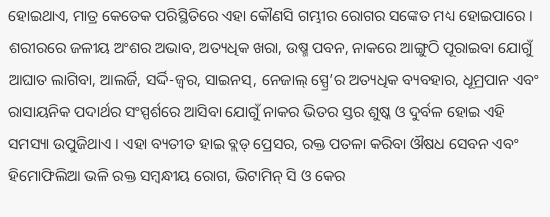ହୋଇଥାଏ, ମାତ୍ର କେତେକ ପରିସ୍ଥିତିରେ ଏହା କୌଣସି ଗମ୍ଭୀର ରୋଗର ସଙ୍କେତ ମଧ୍ୟ ହୋଇପାରେ । ଶରୀରରେ ଜଳୀୟ ଅଂଶର ଅଭାବ, ଅତ୍ୟଧିକ ଖରା, ଉଷ୍ମ ପବନ, ନାକରେ ଆଙ୍ଗୁଠି ପୂରାଇବା ଯୋଗୁଁ ଆଘାତ ଲାଗିବା, ଆଲର୍ଜି, ସର୍ଦ୍ଦି-ଜ୍ୱର, ସାଇନସ୍, ନେଜାଲ୍ ସ୍ପ୍ରେ’ର ଅତ୍ୟଧିକ ବ୍ୟବହାର, ଧୂମ୍ରପାନ ଏବଂ ରାସାୟନିକ ପଦାର୍ଥର ସଂସ୍ପର୍ଶରେ ଆସିବା ଯୋଗୁଁ ନାକର ଭିତର ସ୍ତର ଶୁଷ୍କ ଓ ଦୁର୍ବଳ ହୋଇ ଏହି ସମସ୍ୟା ଉପୁଜିଥାଏ । ଏହା ବ୍ୟତୀତ ହାଇ ବ୍ଲଡ୍ ପ୍ରେସର, ରକ୍ତ ପତଳା କରିବା ଔଷଧ ସେବନ ଏବଂ ହିମୋଫିଲିଆ ଭଳି ରକ୍ତ ସମ୍ବନ୍ଧୀୟ ରୋଗ, ଭିଟାମିନ୍ ସି ଓ କେର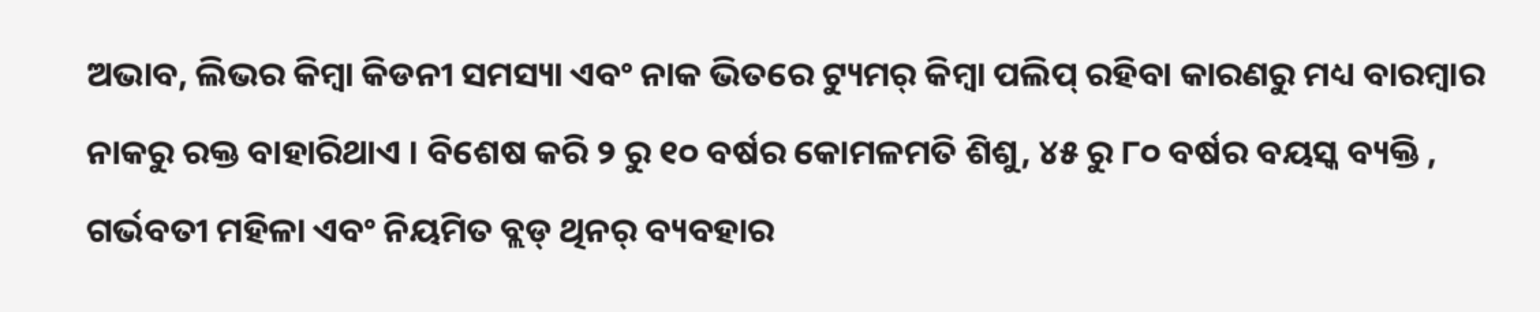ଅଭାବ, ଲିଭର କିମ୍ବା କିଡନୀ ସମସ୍ୟା ଏବଂ ନାକ ଭିତରେ ଟ୍ୟୁମର୍ କିମ୍ବା ପଲିପ୍ ରହିବା କାରଣରୁ ମଧ୍ୟ ବାରମ୍ବାର ନାକରୁ ରକ୍ତ ବାହାରିଥାଏ । ବିଶେଷ କରି ୨ ରୁ ୧୦ ବର୍ଷର କୋମଳମତି ଶିଶୁ, ୪୫ ରୁ ୮୦ ବର୍ଷର ବୟସ୍କ ବ୍ୟକ୍ତି , ଗର୍ଭବତୀ ମହିଳା ଏବଂ ନିୟମିତ ବ୍ଲଡ୍ ଥିନର୍ ବ୍ୟବହାର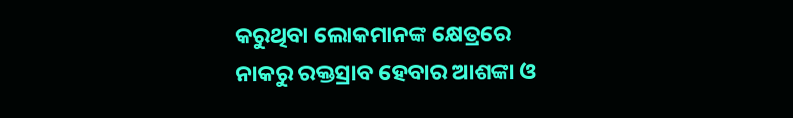କରୁଥିବା ଲୋକମାନଙ୍କ କ୍ଷେତ୍ରରେ ନାକରୁ ରକ୍ତସ୍ରାବ ହେବାର ଆଶଙ୍କା ଓ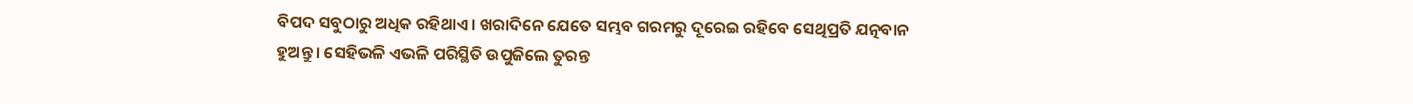ବିପଦ ସବୁଠାରୁ ଅଧିକ ରହିଥାଏ । ଖରାଦିନେ ଯେତେ ସମ୍ଭବ ଗରମରୁ ଦୂରେଇ ରହିବେ ସେଥିପ୍ରତି ଯତ୍ନବାନ ହୁଅନ୍ତୁ । ସେହିଭଳି ଏଭଳି ପରିସ୍ଥିତି ଉପୁଜିଲେ ତୁରନ୍ତ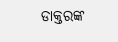ଡାକ୍ତରଙ୍କ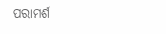ପରାମର୍ଶ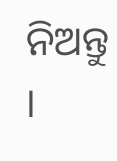ନିଅନ୍ତୁ ।